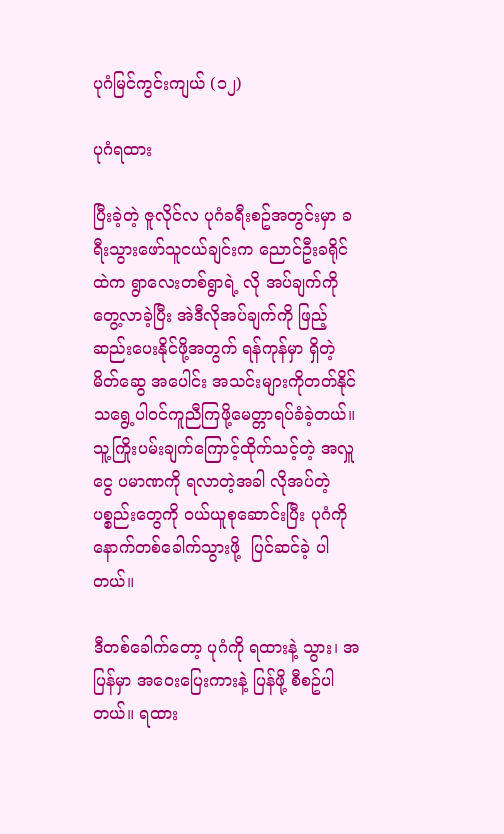ပုဂံမြင်ကွင်းကျယ် (၁၂)

ပုဂံရထား

ပြီးခဲ့တဲ့ ဇူလိုင်လ ပုဂံခရီးစဥ်အတွင်းမှာ ခရီးသွားဖော်သူငယ်ချင်းက ညောင်ဦးခရိုင်ထဲက ရွာလေးတစ်ရွာရဲ့ လို အပ်ချက်ကို တွေ့လာခဲ့ပြီး အဲဒီလိုအပ်ချက်ကို ဖြည့်ဆည်းပေးနိုင်ဖို့အတွက် ရန်ကုန်မှာ ရှိတဲ့ မိတ်ဆွေ အပေါင်း အသင်းများကိုတတ်နိုင်သရွေ့ပါဝင်ကူညီကြဖို့မေတ္တာရပ်ခံခဲ့တယ်။သူ့ကြိုးပမ်းချက်ကြောင့်ထိုက်သင့်တဲ့ အလှူငွေ ပမာဏကို ရလာတဲ့အခါ လိုအပ်တဲ့ပစ္စည်းတွေကို ဝယ်ယူစုဆောင်းပြီး ပုဂံကို နောက်တစ်ခေါက်သွားဖို့  ပြင်ဆင်ခဲ့ ပါတယ်။

ဒီတစ်ခေါက်တော့ ပုဂံကို ရထားနဲ့ သွား၊ အပြန်မှာ အဝေးပြေးကားနဲ့ ပြန်ဖို့ စီစဥ်ပါတယ်။ ရထား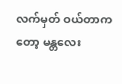လက်မှတ် ဝယ်တာကတော့ မန္တလေး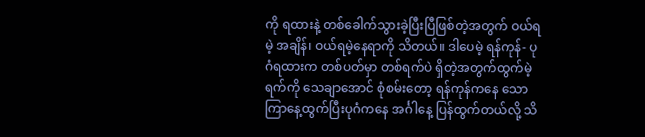ကို ရထားနဲ့ တစ်ခေါက်သွားခဲ့ပြီးပြီဖြစ်တဲ့အတွက် ဝယ်ရမဲ့ အချိန်၊ ဝယ်ရမဲ့နေရာကို သိတယ်။ ဒါပေမဲ့ ရန်ကုန်- ပုဂံရထားက တစ်ပတ်မှာ တစ်ရက်ပဲ ရှိတဲ့အတွက်ထွက်မဲ့ ရက်ကို သေချာအောင် စုံစမ်းတော့ ရန်ကုန်ကနေ သောကြာနေ့ထွက်ပြီးပုဂံကနေ အင်္ဂါနေ့ ပြန်ထွက်တယ်လို့ သိ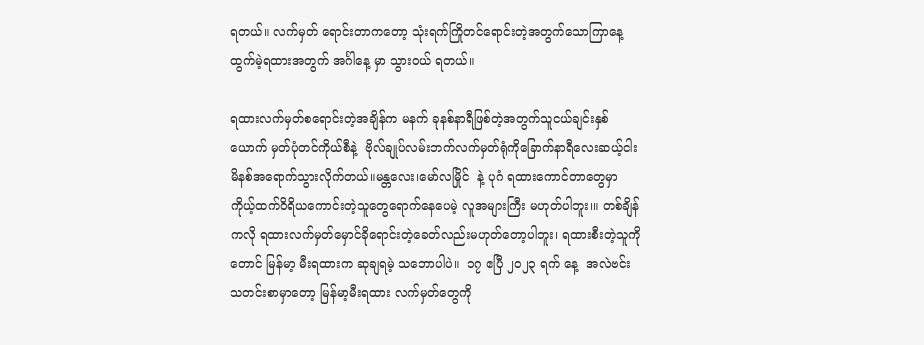ရတယ်။ လက်မှတ် ရောင်းတာကတော့ သုံးရက်ကြိုတင်ရောင်းတဲ့အတွက်သောကြာနေ့ထွက်မဲ့ရထားအတွက် အင်္ဂါနေ့ မှာ သွားဝယ် ရတယ်။

ရထားလက်မှတ်စရောင်းတဲ့အချိန်က မနက် ခုနစ်နာရီဖြစ်တဲ့အတွက်သူငယ်ချင်းနှစ်ယောက် မှတ်ပုံတင်ကိုယ်စီနဲ့ ‌‌ ဗိုလ်ချုပ်လမ်းဘက်လက်မှတ်ရုံကိုခြောက်နာရီလေးဆယ့်ငါးမိနစ်အရောက်သွားလိုက်တယ်။မန္တလေး၊မော်လမြိုင်  နဲ့ ပုဂံ ရထားကောင်တာတွေမှာ ကိုယ့်ထက်ဝိရိယကောင်းတဲ့သူတွေရောက်နေပေမဲ့ လူအများကြီး မဟုတ်ပါဘူး၊။ တစ်ချိန်ကလို ရထားလက်မှတ်မှောင်ခိုရောင်းတဲ့ခေတ်လည်းမဟုတ်တော့ပါဘူး၊ ရထားစီးတဲ့သူကိုတောင် မြန်မာ့ မီးရထားက ဆုချရမဲ့ သဘောပါပဲ။  ၁၇ ဧပြီ ၂၀၂၃ ရက် နေ့  အလဲဗင်း သတင်းစာမှာတော့ မြန်မာ့မီးရထား လက်မှတ်တွေကို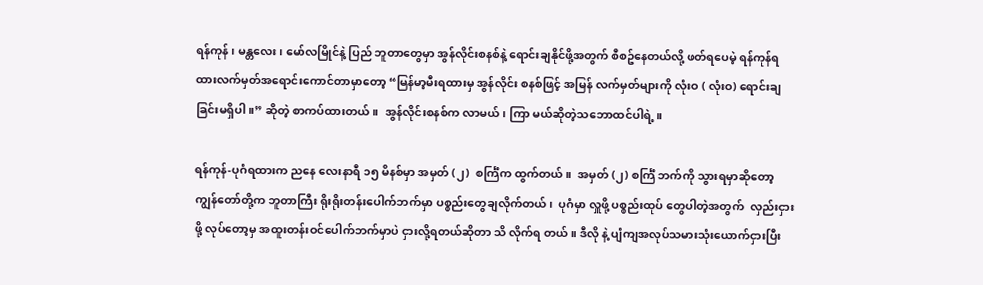ရန်ကုန် ၊ မန္တလေး၊ မော်လမြိုင်နဲ့ ပြည် ဘူတာတွေမှာ အွန်လိုင်းစနစ်နဲ့ ရောင်းချနိုင်ဖို့အတွက် စီစဥ်နေတယ်လို့ ဖတ်ရပေမဲ့ ရန်ကုန်ရထားလက်မှတ်အရောင်းကောင်တာမှာတော့ “မြန်မာ့မီးရထားမှ အွန်လိုင်း စနစ်ဖြင့် အမြန် လက်မှတ်များကို လုံးဝ ( လုံးဝ) ရောင်းချခြင်းမရှိပါ။” ဆိုတဲ့ စာကပ်ထားတယ်။  အွန်လိုင်းစနစ်က လာမယ်၊ ကြာ မယ်ဆိုတဲ့သဘောထင်ပါရဲ့။

ရန်ကုန်-ပုဂံရထားက ညနေ လေးနာရီ ၁၅ မိနစ်မှာ အမှတ် (၂)  စင်္ကြံက ထွက်တယ်။  အမှတ် (၂) စင်္ကြံ ဘက်ကို သွားရမှာဆိုတော့  ကျွန်တော်တို့က ဘူတာကြီး ရိုးရိုးတန်းပေါက်ဘက်မှာ ပစ္စည်းတွေချလိုက်တယ်၊  ပုဂံမှာ လှူဖို့ ပစ္စည်းထုပ် တွေပါတဲ့အတွက်  လှည်းငှားဖို့ လုပ်တော့မှ အထူးတန်းဝင်ပေါက်ဘက်မှာပဲ ငှားလို့ရတယ်ဆိုတာ သိ လိုက်ရ တယ်။ ဒီလို နဲ့ ပျံကျအလုပ်သမားသုံးယောက်ငှားပြီး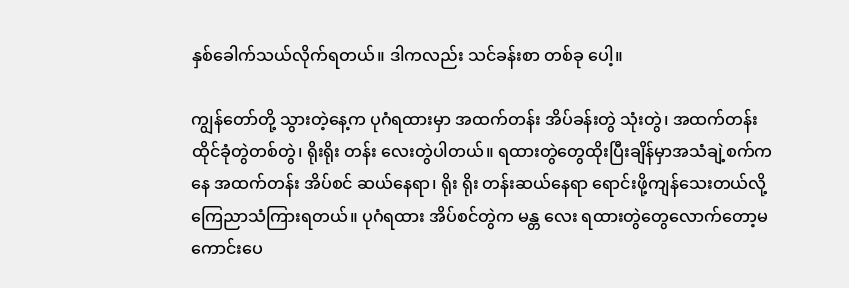နှစ်ခေါက်သယ်လိုက်ရတယ်။ ဒါကလည်း သင်ခန်းစာ တစ်ခု ပေါ့။

ကျွန်တော်တို့ သွားတဲ့နေ့က ပုဂံရထားမှာ အထက်တန်း အိပ်ခန်းတွဲ သုံးတွဲ၊ အထက်တန်းထိုင်ခုံတွဲတစ်တွဲ၊ ရိုးရိုး တန်း လေးတွဲပါတယ်။ ရထားတွဲတွေထိုးပြီးချိန်မှာအသံချဲ့စက်ကနေ အထက်တန်း အိပ်စင် ဆယ်နေရာ၊ ရိုး ရိုး တန်းဆယ်နေရာ ရောင်းဖို့ကျန်သေးတယ်လို့ ကြေညာသံကြားရတယ်။ ပုဂံရထား အိပ်စင်တွဲက မန္တ လေး ရထားတွဲတွေလောက်တော့မကောင်းပေ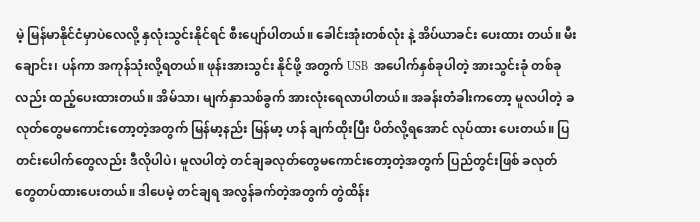မဲ့ မြန်မာနိုင်ငံမှာပဲလေလို့ နှလုံးသွင်းနိုင်ရင် စီးပျော်ပါတယ်။ ခေါင်းအုံးတစ်လုံး နဲ့ အိပ်ယာခင်း ပေးထား တယ်။ မီးချောင်း၊ ပန်ကာ အကုန်သုံးလို့ရတယ်။ ဖုန်းအားသွင်း နိုင်ဖို့ အတွက် USB  အပေါက်နှစ်ခုပါတဲ့ အားသွင်းခုံ တစ်ခုလည်း ထည့်ပေးထားတယ်။ အိမ်သာ၊ မျက်နှာသစ်ခွက် အားလုံးရေလာပါတယ်။ အခန်းတံခါးကတော့ မူလပါတဲ့ ခလုတ်တွေမကောင်းတော့တဲ့အတွက် မြန်မာ့နည်း မြန်မာ့ ဟန် ချက်ထိုးပြီး ပိတ်လို့ရအောင် လုပ်ထား ပေးတယ်။ ပြတင်းပေါက်တွေလည်း ဒီလိုပါပဲ၊ မူလပါတဲ့ တင်ချခလုတ်တွေမကောင်းတော့တဲ့အတွက် ပြည်တွင်းဖြစ် ခလုတ်တွေတပ်ထားပေးတယ်။ ဒါပေမဲ့ တင်ချရ အလွန်ခက်တဲ့အတွက် တွဲထိန်း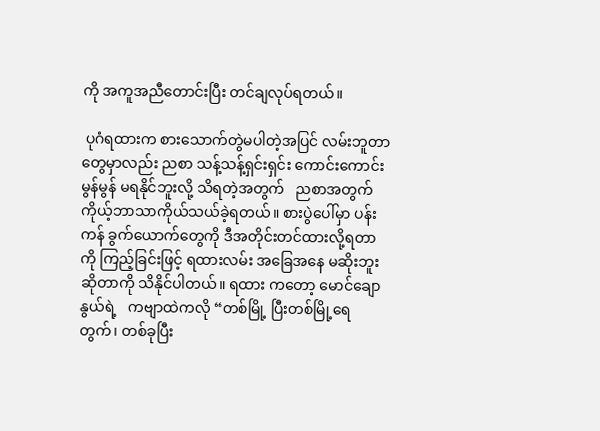ကို အကူအညီတောင်းပြီး တင်ချလုပ်ရတယ်။

 ပုဂံရထားက စားသောက်တွဲမပါတဲ့အပြင် လမ်းဘူတာတွေမှာလည်း ညစာ သန့်သန့်ရှင်းရှင်း ကောင်းကောင်း မွန်မွန် မရနိုင်ဘူးလို့ သိရတဲ့အတွက်   ညစာအတွက် ကိုယ့်ဘာသာကိုယ်သယ်ခဲ့ရတယ်။ စားပွဲပေါ်မှာ ပန်းကန် ခွက်ယောက်တွေကို ဒီအတိုင်းတင်ထားလို့ရတာကို ကြည့်ခြင်းဖြင့် ရထားလမ်း အခြေအနေ မဆိုးဘူးဆိုတာကို သိနိုင်ပါတယ်။ ရထား ကတော့ မောင်ချောနွယ်ရဲ့   ကဗျာထဲကလို “တစ်မြို့ ပြီးတစ်မြို့ရေတွက်၊ တစ်ခုပြီး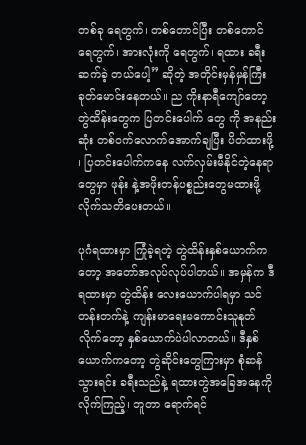တစ်ခု ရေတွက်၊ တစ်တောင်ပြီး တစ်တောင်ရေတွက်၊ အားလုံးကို ရေတွက်၊ ရထား ခရီးဆက်ခဲ့ တယ်ပေါ့” ဆိုတဲ့ အတိုင်းမှန်မှန်ကြီး ခုတ်မောင်းနေတယ်။ ည ကိုးနာရီကျော်တော့ တွဲထိန်းတွေက ပြတင်းပေါက် တွေ ကို အနည်း ဆုံး တစ်ဝက်လောက်အောက်ချပြီး ပိတ်ထားဖို့ ၊ ပြတင်းပေါက်ကနေ လက်လှမ်းမီနိုင်တဲ့နေရာ တွေမှာ ဖုန်း နဲ့အဖိုးတန်ပစ္စည်းတွေမထားဖို့ လိုက်သတိပေးတယ်။

ပုဂံရထားမှာ ကြုံခဲ့ရတဲ့ တွဲထိန်းနှစ်ယောက်ကတော့ အတော်အလုပ်လုပ်ပါတယ်။ အမှန်က ဒီရထားမှာ တွဲထိန်း လေးယောက်ပါရမှာ သင်တန်းတက်နဲ့ ကျန်းမာရေးမကောင်းသူနုတ်လိုက်တော့ နှစ်ယောက်ပဲပါလာတယ်။ ဒီနှစ်  ယောက်ကတော့ တွဲဆိုင်းတွေကြားမှာ စုံဆန်သွားရင်း ခရီးသည်နဲ့ ရထားတွဲအခြေအနေကို လိုက်ကြည့်၊ ဘူတာ ရောက်ရင်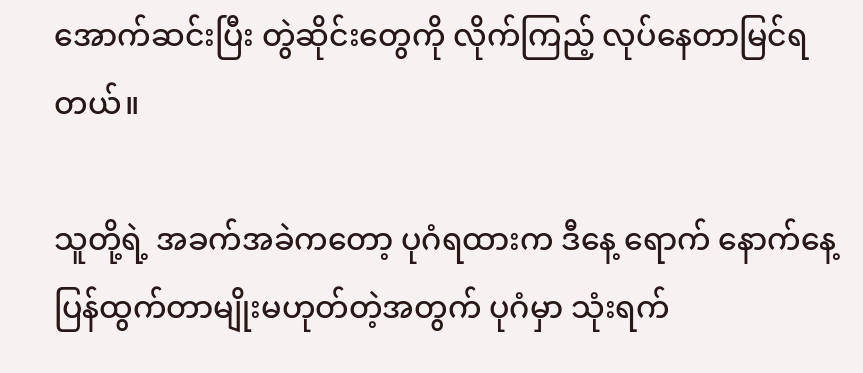အောက်ဆင်းပြီး တွဲဆိုင်းတွေကို လိုက်ကြည့် လုပ်နေတာမြင်ရတယ်။

သူတို့ရဲ့ အခက်အခဲကတော့ ပုဂံရထားက ဒီနေ့ ရောက် နောက်နေ့ ပြန်ထွက်တာမျိုးမဟုတ်တဲ့အတွက် ပုဂံမှာ သုံးရက်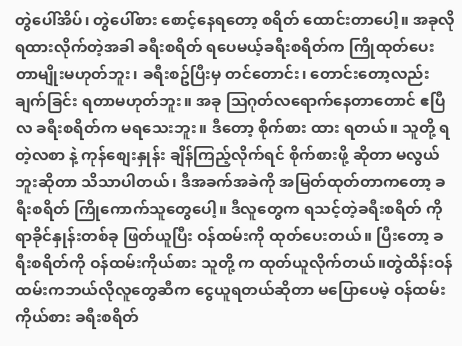တွဲပေါ်အိပ်၊ တွဲပေါ်စား စောင့်နေရတော့ စရိတ် ထောင်းတာပေါ့။ အခုလို ရထားလိုက်တဲ့အခါ ခရီးစရိတ် ရပေမယ့်ခရီးစရိတ်က ကြိုထုတ်ပေးတာမျိုးမဟုတ်ဘူး၊ ခရီးစဥ်ပြီးမှ တင်တောင်း၊ တောင်းတော့လည်း ချက်ခြင်း ရတာမဟုတ်ဘူး။ အခု ဩဂုတ်လရောက်နေတာတောင် ဧပြီလ ခရီးစရိတ်က မရသေးဘူး။ ဒီတော့ စိုက်စား ထား ရတယ်။ သူတို့ ရတဲ့လစာ နဲ့ ကုန်စျေးနှုန်း ချိန်ကြည့်လိုက်ရင် စိုက်စားဖို့ ဆိုတာ မလွယ်ဘူးဆိုတာ သိသာပါတယ်၊ ဒီအခက်အခဲကို အမြတ်ထုတ်တာကတော့ ခရီးစရိတ် ကြိုကောက်သူတွေပေါ့။ ဒီလူတွေက ရသင့်တဲ့ခရီးစရိတ် ကို ရာခိုင်နှုန်းတစ်ခု ဖြတ်ယူပြီး ဝန်ထမ်းကို ထုတ်ပေးတယ်။ ပြီးတော့ ခရီးစရိတ်ကို ဝန်ထမ်းကိုယ်စား သူတို့ က ထုတ်ယူလိုက်တယ်။တွဲထိန်းဝန်ထမ်းကဘယ်လိုလူတွေဆီက ငွေယူရတယ်ဆိုတာ မပြောပေမဲ့ ဝန်ထမ်း ကိုယ်စား ခရီးစရိတ်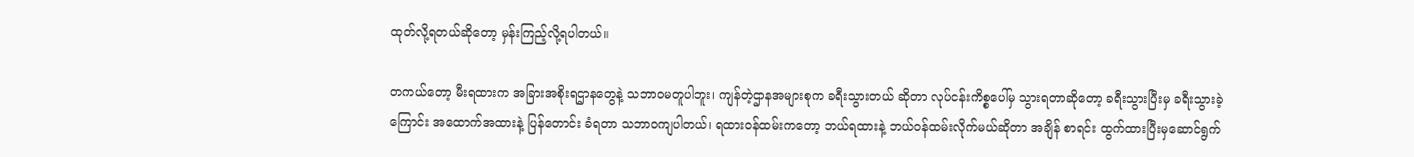ထုတ်လို့ရတယ်ဆိုတော့ မှန်းကြည့်လို့ရပါတယ်။

တကယ်တော့ မီးရထားက အခြားအစိုးရဌာနတွေနဲ့ သဘာဝမတူပါဘူး၊ ကျန်တဲ့ဌာနအများစုက ခရီးသွားတယ် ဆိုတာ လုပ်ငန်းကိစ္စပေါ်မှ သွားရတာဆိုတော့ ခရီးသွားပြီးမှ ခရီးသွားခဲ့ကြောင်း အထောက်အထားနဲ့ ပြန်တောင်း ခံရတာ သဘာဝကျပါတယ်၊ ရထားဝန်ထမ်းကတော့ ဘယ်ရထားနဲ့ ဘယ်ဝန်ထမ်းလိုက်မယ်ဆိုတာ အချိန် စာရင်း ထွက်ထားပြီးမှဆောင်ရွက်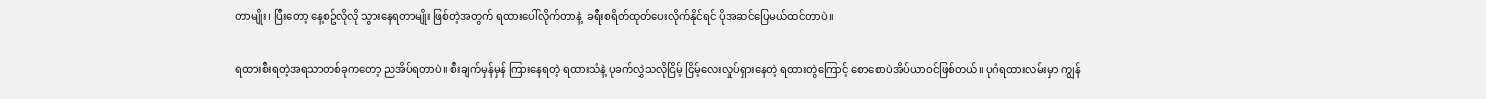တာမျိုး၊ ပြီးတော့ နေ့စဥ်လိုလို သွားနေရတာမျိုး ဖြစ်တဲ့အတွက် ရထားပေါ်လိုက်တာနဲ့  ခရီးစရိတ်ထုတ်ပေးလိုက်နိုင်ရင် ပိုအဆင်ပြေမယ်ထင်တာပဲ။

ရထားစီးရတဲ့အရသာတစ်ခုကတော့ ညအိပ်ရတာပဲ။ စီးချက်မှန်မှန် ကြားနေရတဲ့ ရထားသံနဲ့ ပုခက်လွှဲသလိုငြိမ့် ငြိမ့်လေးလှုပ်ရှားနေတဲ့ ရထားတွဲကြောင့် စောစောပဲအိပ်ယာဝင်ဖြစ်တယ်။ ပုဂံရထားလမ်းမှာ ကျွန်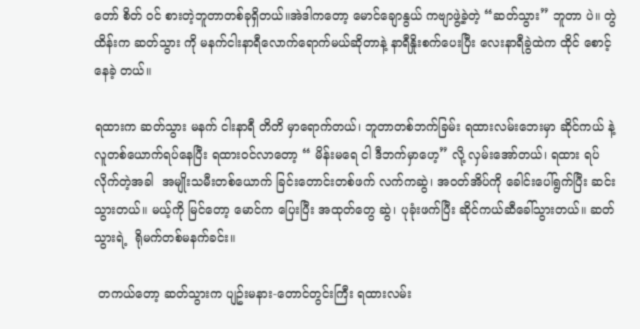တော် စိတ် ဝင် စားတဲ့ဘူတာတစ်ခုရှိတယ်။အဲဒါကတော့ မောင်ချောနွယ် ကဗျာဖွဲ့ခဲ့တဲ့ “ဆတ်သွား” ဘူတာ ပဲ။ တွဲထိန်းက ဆတ်သွား ကို မနက်ငါးနာရီလောက်ရောက်မယ်ဆိုတာနဲ့ နာရီနှိုးစက်ပေးပြီး လေးနာရီခွဲထဲက ထိုင် စောင့်နေခဲ့ တယ်။

ရထားက ဆတ်သွား မနက် ငါးနာရီ တိတိ မှာရောက်တယ်၊ ဘူတာတစ်ဘက်ခြမ်း ရထားလမ်းဘေးမှာ ဆိုင်ကယ် နဲ့ လူတစ်ယောက်ရပ်နေပြီး ရထားဝင်လာတော့ “ မိန်းမရေ ငါ ဒီဘက်မှာဟေ့” လို့ လှမ်းအော်တယ်၊ ရထား ရပ်လိုက်တဲ့အခါ  အမျိုးသမီးတစ်ယောက် ခြင်းတောင်းတစ်ဖက် လက်ကဆွဲ၊ အဝတ်အိပ်ကို ခေါင်းပေါ်ရွက်ပြီး ဆင်းသွားတယ်။ မယ့်ကို မြင်တော့ မောင်က ပြေးပြီး အထုတ်တွေ ဆွဲ၊ ပုခုံးဖက်ပြီး ဆိုင်ကယ်ဆီခေါ်သွားတယ်။ ဆတ်သွားရဲ့  ရိုမက်တစ်မနက်ခင်း။

 တကယ်တော့ ဆတ်သွားက ပျဥ်းမနား-တောင်တွင်းကြီး ရထားလမ်း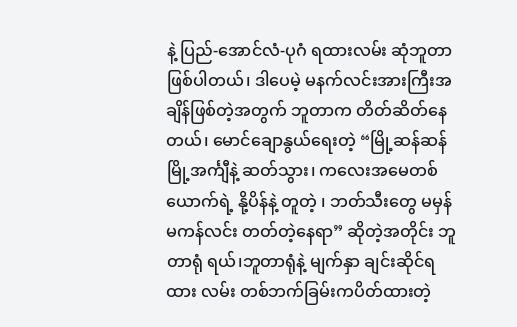နဲ့ ပြည်-အောင်လံ-ပုဂံ ရထားလမ်း ဆုံဘူတာဖြစ်ပါတယ်၊ ဒါပေမဲ့ မနက်လင်းအားကြီးအချိန်ဖြစ်တဲ့အတွက် ဘူတာက တိတ်ဆိတ်နေတယ်၊ မောင်ချောနွယ်ရေးတဲ့ “မြို့ဆန်ဆန် မြို့အင်္ကျီနဲ့ ဆတ်သွား၊ ကလေးအမေတစ်ယောက်ရဲ့ နို့ပိန်နဲ့ တူတဲ့ ၊ ဘတ်သီးတွေ မမှန်မကန်လင်း တတ်တဲ့နေရာ” ဆိုတဲ့အတိုင်း ဘူတာရုံ ရယ်၊ဘူတာရုံနဲ့ မျက်နှာ ချင်းဆိုင်ရထား လမ်း တစ်ဘက်ခြမ်းကပိတ်ထားတဲ့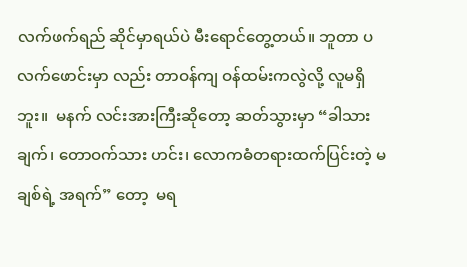လက်ဖက်ရည် ဆိုင်မှာရယ်ပဲ မီးရောင်တွေ့တယ်။ ဘူတာ ပလက်ဖောင်းမှာ လည်း တာဝန်ကျ ဝန်ထမ်းကလွဲလို့ လူမရှိ ဘူး။  မနက် လင်းအားကြီးဆိုတော့ ဆတ်သွားမှာ “ခါသားချက်၊ တောဝက်သား ဟင်း၊ လောကဓံတရားထက်ပြင်းတဲ့ မချစ်ရဲ့ အရက်” တော့  မရ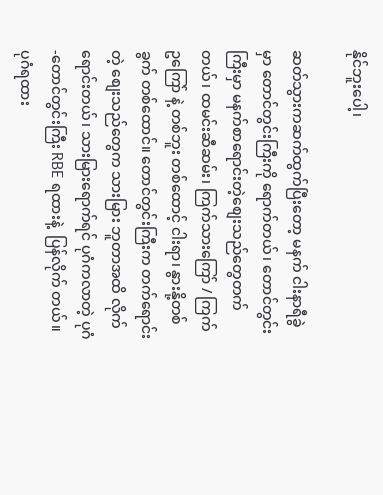နိုင်ဘူးပေါ့၊

ဆတ်သွားကဆက်ထွက်ပြီးတော့ မနက် ငါးနာရီခွဲမှာ တောင်တွင်းကြီးကို ရောက်တယ်၊ တောင်တွင်းကြီးမှာ မနက်စာရောင်းတဲ့စျေးသည်တွေတက်တယ်၊ ထမင်းဆီဆမ်း၊ ကြက်သားကြော် / ကြက်ဥကြော် နဲ့ တစ်ဘူး တစ်ထောင့် ငါးရာ၊ နွားနို့တစ်ခွက် တစ်ထောင်။ တောင်တွင်းကြီးက တက်ရောင်းတဲ့ စျေးသည်တွေက သားမြား ဘူတာအထိ လိုက်ရောင်းတယ်၊ သားမြားရောက်ရင် ပုဂံကလာတဲ့ ပုဂံ-တောင်တွင်းကြီး RBE ရထားနဲ့  ပြန်လိုက် တယ်။ ပုဂံရထား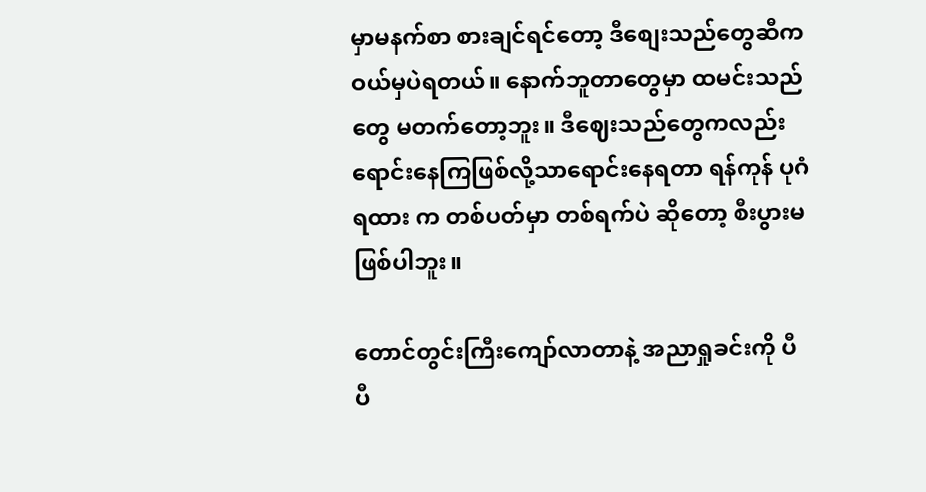မှာမနက်စာ စားချင်ရင်တော့ ဒီစျေးသည်တွေဆီက ဝယ်မှပဲရတယ်။ နောက်ဘူတာတွေမှာ ‌ထမင်းသည်တွေ မတက်တော့ဘူး။ ဒီဈေးသည်တွေကလည်း ရောင်းနေကြဖြစ်လို့သာရောင်းနေရတာ ရန်ကုန် ပုဂံ ရထား က တစ်ပတ်မှာ တစ်ရက်ပဲ ဆိုတော့ စီးပွားမဖြစ်ပါဘူး။

တောင်တွင်းကြီးကျော်လာတာနဲ့ အညာရှုခင်းကို ပီပီ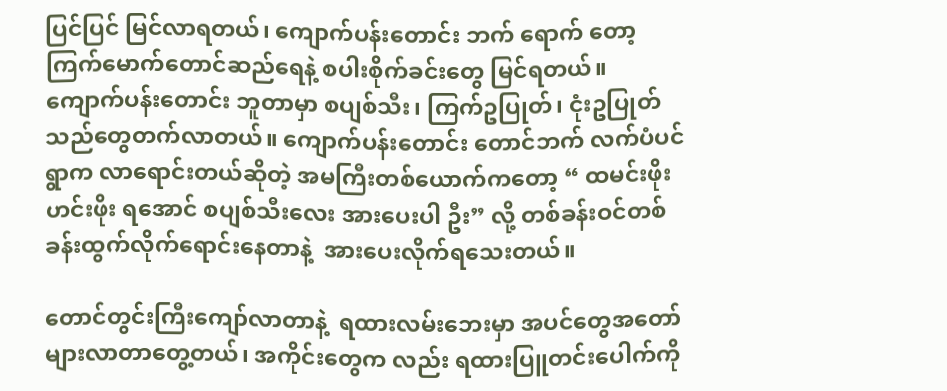ပြင်ပြင် မြင်လာရတယ်၊ ကျောက်ပန်းတောင်း ဘက် ရောက် တော့ ကြက်မောက်တောင်ဆည်ရေနဲ့ စပါးစိုက်ခင်းတွေ မြင်ရတယ်။ ကျောက်ပန်းတောင်း ဘူတာမှာ စပျစ်သီး၊ ကြက်ဥပြုတ်၊ ငုံးဥပြုတ် သည်တွေတက်လာတယ်။ ကျောက်ပန်းတောင်း တောင်ဘက် လက်ပံပင် ရွာက လာရောင်းတယ်ဆိုတဲ့ အမကြီးတစ်ယောက်ကတော့ “ ထမင်းဖိုး ဟင်းဖိုး ရအောင် စပျစ်သီးလေး အားပေးပါ ဦး” လို့ တစ်ခန်းဝင်တစ်ခန်းထွက်လိုက်ရောင်းနေတာနဲ့  အားပေးလိုက်ရသေးတယ်။

တောင်တွင်းကြီးကျော်လာတာနဲ့  ရထားလမ်းဘေးမှာ အပင်တွေအတော်များလာတာတွေ့တယ်၊ အကိုင်းတွေက လည်း ရထားပြူတင်းပေါက်ကို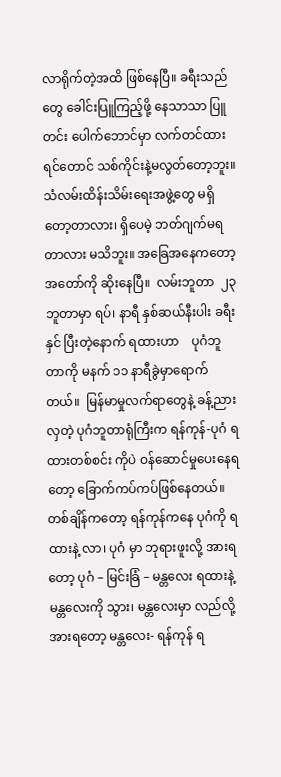လာရိုက်တဲ့အထိ ဖြစ်နေပြီ။ ခရီးသည်တွေ ခေါင်းပြူကြည့်ဖို့ နေသာသာ ပြူတင်း ပေါက်ဘောင်မှာ လက်တင်ထားရင်တောင် သစ်ကိုင်းနဲ့မလွတ်တော့ဘူး။ သံလမ်းထိန်းသိမ်းရေးအဖွဲ့တွေ မရှိ တော့တာလား၊ ရှိပေမဲ့ ဘတ်ဂျက်မရတာလား မသိဘူး။ အခြေအနေကတော့ အတော်ကို ဆိုးနေပြီ။  လမ်းဘူတာ  ၂၃ ဘူတာမှာ ရပ်၊ နာရီ နှစ်ဆယ်နီးပါး ခရီးနှင် ပြီးတဲ့နောက် ရထားဟာ    ပုဂံဘူတာကို မနက် ၁၁ နာရီခွဲမှာရောက်တယ်။  မြန်မာမှုလက်ရာတွေနဲ့ ခန့်ညားလှတဲ့ ပုဂံဘူတာရုံကြီးက ရန်ကုန်-ပုဂံ ရထားတစ်စင်း ကိုပဲ ဝန်ဆောင်မှုပေးနေရတော့ ခြောက်ကပ်ကပ်ဖြစ်နေတယ်။ တစ်ချိန်ကတော့ ရန်ကုန်ကနေ ပုဂံကို ရထားနဲ့ လာ၊ ပုဂံ မှာ ဘုရားဖူးလို့ အားရတော့ ပုဂံ – မြင်းခြံ – မန္တလေး ရထားနဲ့ မန္တလေးကို သွား၊ မန္တလေးမှာ လည်လို့အားရတော့ မန္တလေး- ရန်ကုန် ရ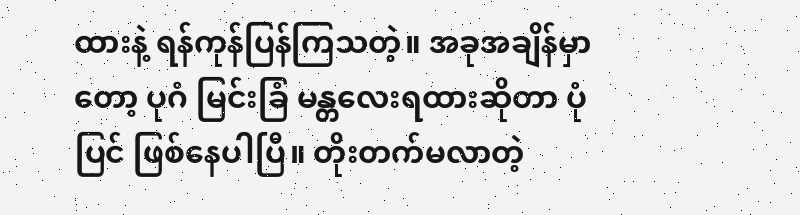ထားနဲ့ ရန်ကုန်ပြန်ကြသတဲ့။ အခုအချိန်မှာတော့ ပုဂံ မြင်းခြံ မန္တလေးရထားဆိုတာ ပုံပြင် ဖြစ်နေပါပြီ။ တိုးတက်မလာတဲ့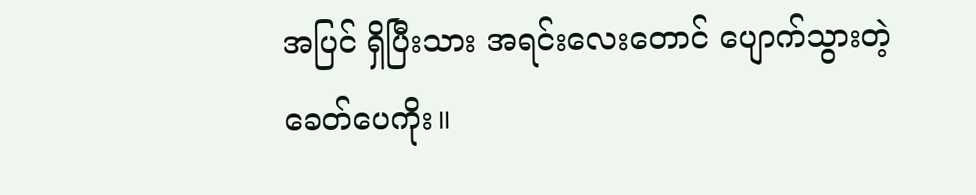အပြင် ရှိပြီးသား အရင်းလေးတောင် ပျောက်သွားတဲ့ခေတ်ပေကိုး။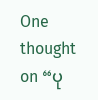One thought on “ပု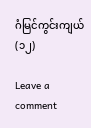ဂံမြင်ကွင်းကျယ် (၁၂)

Leave a comment